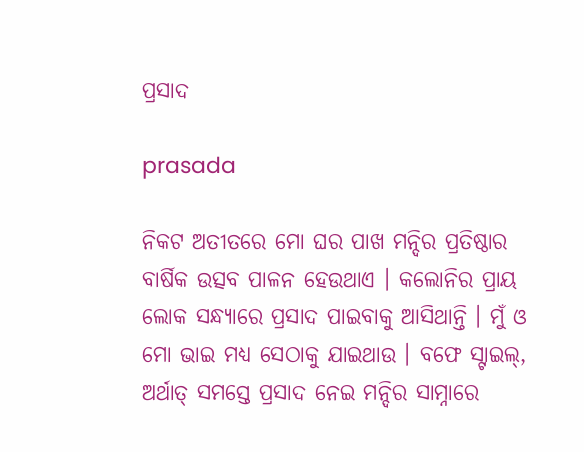ପ୍ରସାଦ

prasada

ନିକଟ ଅତୀତରେ ମୋ ଘର ପାଖ ମନ୍ଦିର ପ୍ରତିଷ୍ଠାର ବାର୍ଷିକ ଉତ୍ସବ ପାଳନ ହେଉଥାଏ । କଲୋନିର ପ୍ରାୟ ଲୋକ ସନ୍ଧ୍ୟାରେ ପ୍ରସାଦ ପାଇବାକୁ ଆସିଥାନ୍ତି । ମୁଁ ଓ ମୋ ଭାଇ ମଧ୍ୟ ସେଠାକୁ ଯାଇଥାଉ । ବଫେ ସ୍ଟାଇଲ୍, ଅର୍ଥାତ୍ ସମସ୍ତେ ପ୍ରସାଦ ନେଇ ମନ୍ଦିର ସାମ୍ନାରେ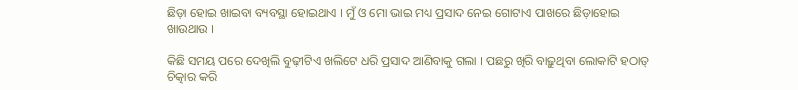ଛିଡ଼ା ହୋଇ ଖାଇବା ବ୍ୟବସ୍ଥା ହୋଇଥାଏ । ମୁଁ ଓ ମୋ ଭାଇ ମଧ୍ୟ ପ୍ରସାଦ ନେଇ ଗୋଟାଏ ପାଖରେ ଛିଡ଼ାହୋଇ ଖାଉଥାଉ ।

କିଛି ସମୟ ପରେ ଦେଖିଲି ବୁଢ଼ୀଟିଏ ଖଲିଟେ ଧରି ପ୍ରସାଦ ଆଣିବାକୁ ଗଲା । ପଛରୁ ଖିରି ବାଢ଼ୁଥିବା ଲୋକାଟି ହଠାତ୍ ଚିତ୍କାର କରି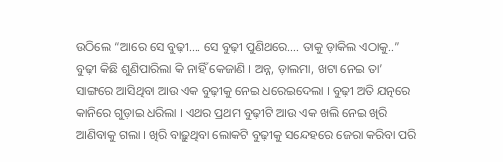ଉଠିଲେ “ଆରେ ସେ ବୁଢ଼ୀ…. ସେ ବୁଢ଼ୀ ପୁଣିଥରେ…. ତାକୁ ଡ଼ାକିଲ ଏଠାକୁ..” ବୁଢ଼ୀ କିଛି ଶୁଣିପାରିଲା କି ନାହିଁ କେଜାଣି । ଅନ୍ନ, ଡ଼ାଲମା, ଖଟା ନେଇ ତା’ ସାଙ୍ଗରେ ଆସିଥିବା ଆଉ ଏକ ବୁଢ଼ୀକୁ ନେଇ ଧରେଇଦେଲା । ବୁଢ଼ୀ ଅତି ଯତ୍ନରେ କାନିରେ ଗୁଡ଼ାଇ ଧରିଲା । ଏଥର ପ୍ରଥମ ବୁଢ଼ୀଟି ଆଉ ଏକ ଖଲି ନେଇ ଖିରି ଆଣିବାକୁ ଗଲା । ଖିରି ବାଢ଼ୁଥିବା ଲୋକଟି ବୁଢ଼ୀକୁ ସନ୍ଦେହରେ ଜେରା କରିବା ପରି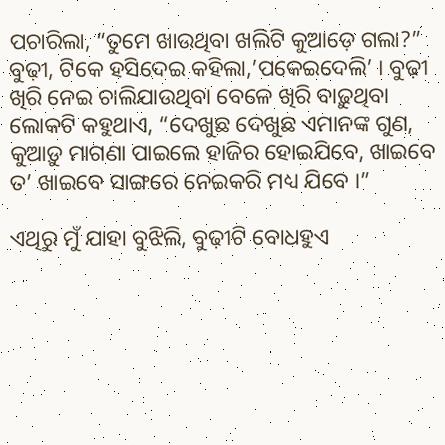ପଚାରିଲା, “ତୁମେ ଖାଉଥିବା ଖଲିଟି କୁଆଡ଼େ ଗଲା?” ବୁଢ଼ୀ, ଟିକେ ହସିଦେଇ କହିଲା,’ପକେଇଦେଲି’ । ବୁଢ଼ୀ ଖିରି ନେଇ ଚାଲିଯାଉଥିବା ବେଳେ ଖିରି ବାଢ଼ୁଥିବା ଲୋକଟି କହୁଥାଏ, “ଦେଖୁଛ ଦେଖୁଛ ଏମାନଙ୍କ ଗୁଣ, କୁଆଡ଼ୁ ମାଗଣା ପାଇଲେ ହାଜିର ହୋଇଯିବେ, ଖାଇବେ ତ’ ଖାଇବେ ସାଙ୍ଗରେ ନେଇକରି ମଧ୍ୟ ଯିବେ ।”

ଏଥିରୁ ମୁଁ ଯାହା ବୁଝିଲି, ବୁଢ଼ୀଟି ବୋଧହୁଏ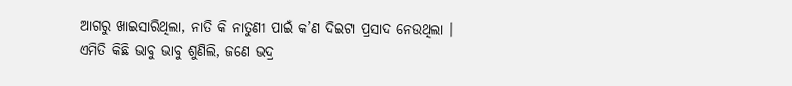ଆଗରୁ ଖାଇସାରିଥିଲା, ନାତି କି ନାତୁଣୀ ପାଇଁ କ’ଣ ଦିଇଟା ପ୍ରସାଦ ନେଉଥିଲା । ଏମିତି କିଛି ଭାବୁ ଭାବୁ ଶୁଣିଲି, ଜଣେ ଭଦ୍ର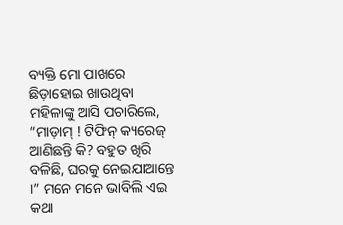ବ୍ୟକ୍ତି ମୋ ପାଖରେ ଛିଡ଼ାହୋଇ ଖାଉଥିବା ମହିଳାଙ୍କୁ ଆସି ପଚାରିଲେ, “ମାଡ଼ାମ୍ ! ଟିଫିନ୍ କ୍ୟରେଜ୍ ଆଣିଛନ୍ତି କି? ବହୁତ ଖିରି ବଳିଛି, ଘରକୁ ନେଇଯାଆନ୍ତେ ।” ମନେ ମନେ ଭାବିଲି ଏଇ କଥା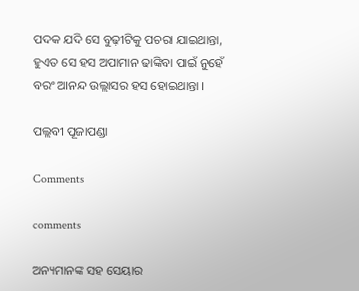ପଦକ ଯଦି ସେ ବୁଢ଼ୀଟିକୁ ପଚରା ଯାଇଥାନ୍ତା, ହୁଏତ ସେ ହସ ଅପାମାନ ଢାଙ୍କିବା ପାଇଁ ନୁହେଁ ବରଂ ଆନନ୍ଦ ଉଲ୍ଲାସର ହସ ହୋଇଥାନ୍ତା ।

ପଲ୍ଲବୀ ପୂଜାପଣ୍ଡା

Comments

comments

ଅନ୍ୟମାନଙ୍କ ସହ ସେୟାର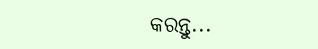କରନ୍ତୁ...